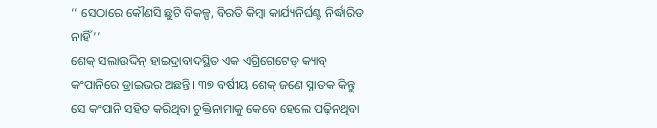‘‘ ସେଠାରେ କୌଣସି ଛୁଟି ବିକଳ୍ପ, ବିରତି କିମ୍ବା କାର୍ଯ୍ୟନିର୍ଘଣ୍ଟ ନିର୍ଦ୍ଧାରିତ ନାହିଁ’’
ଶେକ୍ ସଲାଉଦ୍ଦିନ୍ ହାଇଦ୍ରାବାଦସ୍ଥିତ ଏକ ଏଗ୍ରିଗେଟେଡ୍ କ୍ୟାବ୍ କଂପାନିରେ ଡ୍ରାଇଭର ଅଛନ୍ତି। ୩୭ ବର୍ଷୀୟ ଶେକ୍ ଜଣେ ସ୍ନାତକ କିନ୍ତୁ ସେ କଂପାନି ସହିତ କରିଥିବା ଚୁକ୍ତିନାମାକୁ କେବେ ହେଲେ ପଢ଼ିନଥିବା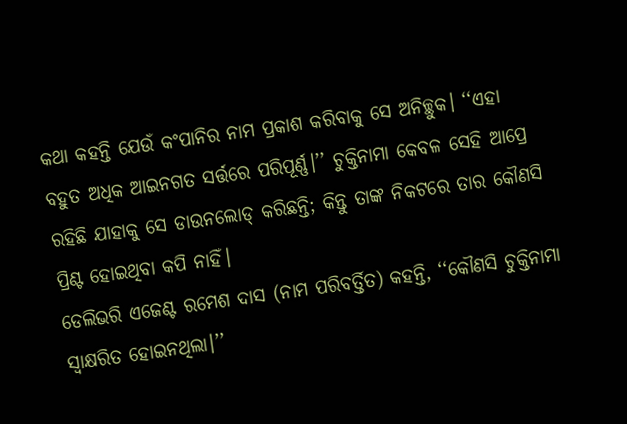କଥା କହନ୍ତି ଯେଉଁ କଂପାନିର ନାମ ପ୍ରକାଶ କରିବାକୁ ସେ ଅନିଚ୍ଛୁକ। ‘‘ଏହା ବହୁତ ଅଧିକ ଆଇନଗତ ସର୍ତ୍ତରେ ପରିପୂର୍ଣ୍ଣ।’’ ଚୁକ୍ତିନାମା କେବଳ ସେହି ଆପ୍ରେ ରହିଛି ଯାହାକୁ ସେ ଡାଉନଲୋଡ୍ କରିଛନ୍ତି; କିନ୍ତୁ ତାଙ୍କ ନିକଟରେ ତାର କୌଣସି ପ୍ରିଣ୍ଟ ହୋଇଥିବା କପି ନାହିଁ।
ଡେଲିଭରି ଏଜେଣ୍ଟ ରମେଶ ଦାସ (ନାମ ପରିବର୍ତ୍ତିତ) କହନ୍ତି, ‘‘କୌଣସି ଚୁକ୍ତିନାମା ସ୍ୱାକ୍ଷରିତ ହୋଇନଥିଲା।’’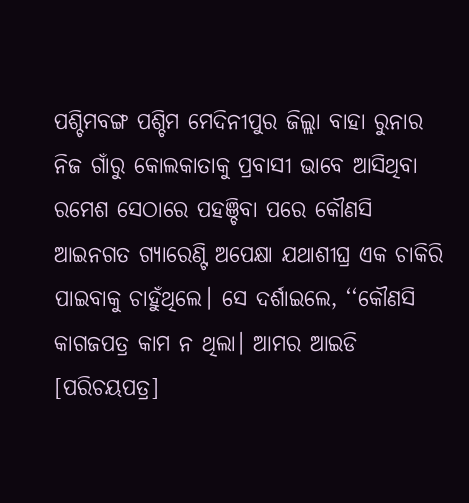ପଶ୍ଚିମବଙ୍ଗ ପଶ୍ଚିମ ମେଦିନୀପୁର ଜିଲ୍ଲା ବାହା ରୁନାର ନିଜ ଗାଁରୁ କୋଲକାତାକୁ ପ୍ରବାସୀ ଭାବେ ଆସିଥିବା ରମେଶ ସେଠାରେ ପହଞ୍ଚିବା ପରେ କୌଣସି ଆଇନଗତ ଗ୍ୟାରେଣ୍ଟି ଅପେକ୍ଷା ଯଥାଶୀଘ୍ର ଏକ ଚାକିରି ପାଇବାକୁ ଚାହୁଁଥିଲେ। ସେ ଦର୍ଶାଇଲେ, ‘‘କୌଣସି କାଗଜପତ୍ର କାମ ନ ଥିଲା। ଆମର ଆଇଡି [ପରିଚୟପତ୍ର]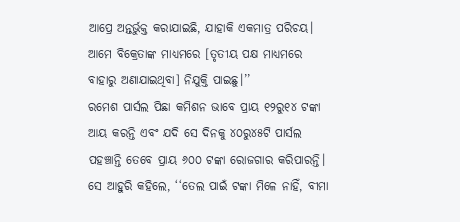ଆପ୍ରେ ଅନ୍ତର୍ଭୁକ୍ତ କରାଯାଇଛି, ଯାହାକି ଏକମାତ୍ର ପରିଚୟ। ଆମେ ବିକ୍ରେତାଙ୍କ ମାଧ୍ୟମରେ [ତୃତୀୟ ପକ୍ଷ ମାଧ୍ୟମରେ ବାହାରୁ ଅଣାଯାଇଥିବା] ନିଯୁକ୍ତି ପାଇଛୁ।’’
ରମେଶ ପାର୍ସଲ ପିଛା କମିଶନ ଭାବେ ପ୍ରାୟ ୧୨ରୁ୧୪ ଟଙ୍କା ଆୟ କରନ୍ତି ଏବଂ ଯଦି ସେ ଦିନକୁ ୪୦ରୁ୪୫ଟି ପାର୍ସଲ ପହଞ୍ଚାନ୍ତି ତେବେ ପ୍ରାୟ ୬୦୦ ଟଙ୍କା ରୋଜଗାର କରିପାରନ୍ତି। ସେ ଆହୁରି କହିଲେ, ‘‘ତେଲ ପାଇଁ ଟଙ୍କା ମିଳେ ନାହିଁ, ବୀମା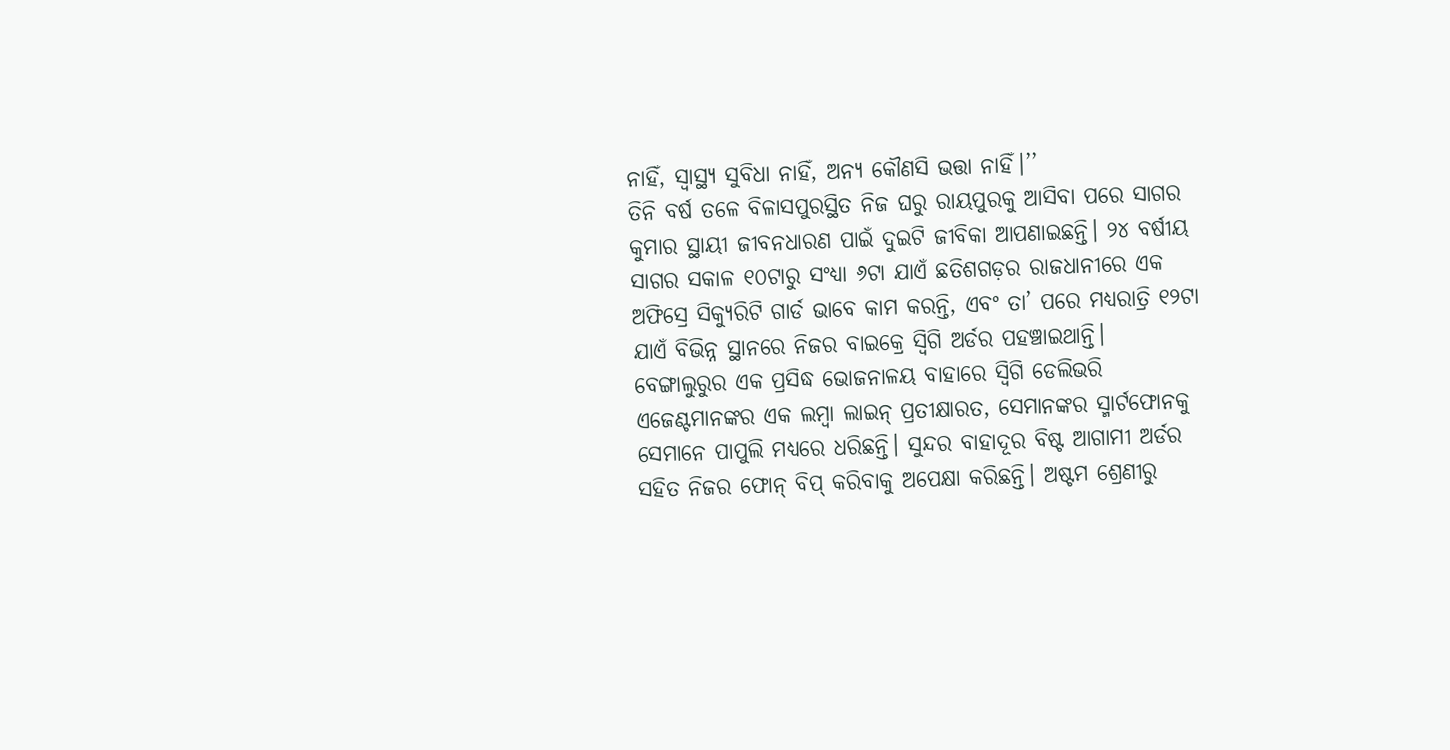ନାହିଁ, ସ୍ୱାସ୍ଥ୍ୟ ସୁବିଧା ନାହିଁ, ଅନ୍ୟ କୌଣସି ଭତ୍ତା ନାହିଁ।’’
ତିନି ବର୍ଷ ତଳେ ବିଳାସପୁରସ୍ଥିତ ନିଜ ଘରୁ ରାୟପୁରକୁ ଆସିବା ପରେ ସାଗର କୁମାର ସ୍ଥାୟୀ ଜୀବନଧାରଣ ପାଇଁ ଦୁଇଟି ଜୀବିକା ଆପଣାଇଛନ୍ତି। ୨୪ ବର୍ଷୀୟ ସାଗର ସକାଳ ୧୦ଟାରୁ ସଂଧ୍ୟା ୬ଟା ଯାଏଁ ଛତିଶଗଡ଼ର ରାଜଧାନୀରେ ଏକ ଅଫିସ୍ରେ ସିକ୍ୟୁରିଟି ଗାର୍ଡ ଭାବେ କାମ କରନ୍ତି, ଏବଂ ତା’ ପରେ ମଧ୍ୟରାତ୍ରି ୧୨ଟା ଯାଏଁ ବିଭିନ୍ନ ସ୍ଥାନରେ ନିଜର ବାଇକ୍ରେ ସ୍ୱିଗି ଅର୍ଡର ପହଞ୍ଚାଇଥାନ୍ତି।
ବେଙ୍ଗାଲୁରୁର ଏକ ପ୍ରସିଦ୍ଧ ଭୋଜନାଳୟ ବାହାରେ ସ୍ୱିଗି ଡେଲିଭରି ଏଜେଣ୍ଟମାନଙ୍କର ଏକ ଲମ୍ବା ଲାଇନ୍ ପ୍ରତୀକ୍ଷାରତ, ସେମାନଙ୍କର ସ୍ମାର୍ଟଫୋନକୁ ସେମାନେ ପାପୁଲି ମଧ୍ୟରେ ଧରିଛନ୍ତି। ସୁନ୍ଦର ବାହାଦୂର ବିଷ୍ଟ ଆଗାମୀ ଅର୍ଡର ସହିତ ନିଜର ଫୋନ୍ ବିପ୍ କରିବାକୁ ଅପେକ୍ଷା କରିଛନ୍ତି। ଅଷ୍ଟମ ଶ୍ରେଣୀରୁ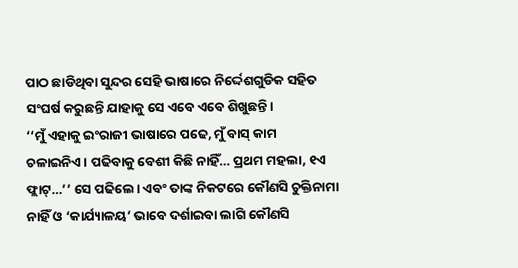ପାଠ ଛାଡିଥିବା ସୁନ୍ଦର ସେହି ଭାଷାରେ ନିର୍ଦ୍ଦେଶଗୁଡିକ ସହିତ ସଂଘର୍ଷ କରୁଛନ୍ତି ଯାହାକୁ ସେ ଏବେ ଏବେ ଶିଖୁଛନ୍ତି।
‘‘ମୁଁ ଏହାକୁ ଇଂରାଜୀ ଭାଷାରେ ପଢେ, ମୁଁ ବାସ୍ କାମ ଚଳାଇନିଏ। ପଢିବାକୁ ବେଶୀ କିଛି ନାହିଁ… ପ୍ରଥମ ମହଲା, ୧ଏ ଫ୍ଲାଟ୍…’’ ସେ ପଢିଲେ। ଏବଂ ତାଙ୍କ ନିକଟରେ କୌଣସି ଚୁକ୍ତିନାମା ନାହିଁ ଓ ‘କାର୍ଯ୍ୟାଳୟ’ ଭାବେ ଦର୍ଶାଇବା ଲାଗି କୌଣସି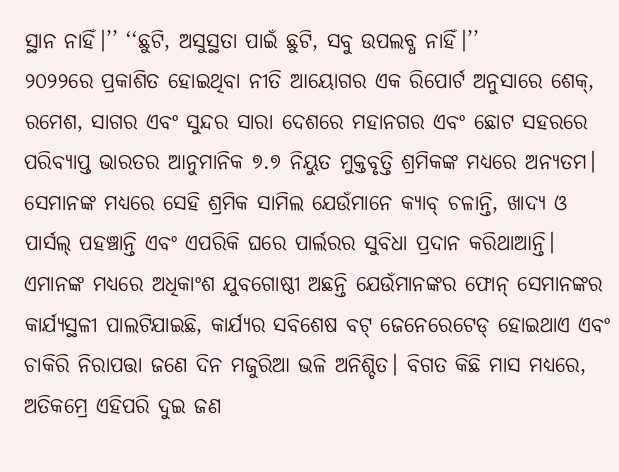ସ୍ଥାନ ନାହିଁ।’’ ‘‘ଛୁଟି, ଅସୁସ୍ଥତା ପାଇଁ ଛୁଟି, ସବୁ ଉପଲବ୍ଧ ନାହିଁ।’’
୨୦୨୨ରେ ପ୍ରକାଶିତ ହୋଇଥିବା ନୀତି ଆୟୋଗର ଏକ ରିପୋର୍ଟ ଅନୁସାରେ ଶେକ୍, ରମେଶ, ସାଗର ଏବଂ ସୁନ୍ଦର ସାରା ଦେଶରେ ମହାନଗର ଏବଂ ଛୋଟ ସହରରେ ପରିବ୍ୟାପ୍ତ ଭାରତର ଆନୁମାନିକ ୭.୭ ନିୟୁତ ମୁକ୍ତବୃତ୍ତି ଶ୍ରମିକଙ୍କ ମଧ୍ୟରେ ଅନ୍ୟତମ।
ସେମାନଙ୍କ ମଧ୍ୟରେ ସେହି ଶ୍ରମିକ ସାମିଲ ଯେଉଁମାନେ କ୍ୟାବ୍ ଚଳାନ୍ତି, ଖାଦ୍ୟ ଓ ପାର୍ସଲ୍ ପହଞ୍ଚାନ୍ତି ଏବଂ ଏପରିକି ଘରେ ପାର୍ଲରର ସୁବିଧା ପ୍ରଦାନ କରିଥାଆନ୍ତି। ଏମାନଙ୍କ ମଧ୍ୟରେ ଅଧିକାଂଶ ଯୁବଗୋଷ୍ଠୀ ଅଛନ୍ତି ଯେଉଁମାନଙ୍କର ଫୋନ୍ ସେମାନଙ୍କର କାର୍ଯ୍ୟସ୍ଥଳୀ ପାଲଟିଯାଇଛି, କାର୍ଯ୍ୟର ସବିଶେଷ ବଟ୍ ଜେନେରେଟେଡ୍ ହୋଇଥାଏ ଏବଂ ଚାକିରି ନିରାପତ୍ତା ଜଣେ ଦିନ ମଜୁରିଆ ଭଳି ଅନିଶ୍ଚିତ। ବିଗତ କିଛି ମାସ ମଧ୍ୟରେ, ଅତିକମ୍ରେ ଏହିପରି ଦୁଇ ଜଣ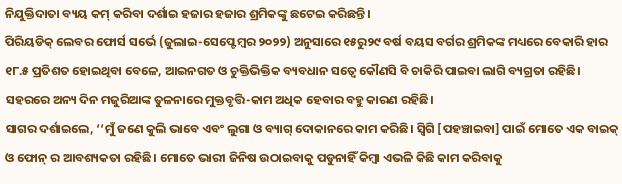ନିଯୁକ୍ତିଦାତା ବ୍ୟୟ କମ୍ କରିବା ଦର୍ଶାଇ ହଜାର ହଜାର ଶ୍ରମିକଙ୍କୁ ଛଟେଇ କରିଛନ୍ତି।
ପିରିୟଡିକ୍ ଲେବର ଫୋର୍ସ ସର୍ଭେ (ଜୁଲାଇ-ସେପ୍ଟେମ୍ବର ୨୦୨୨) ଅନୁସାରେ ୧୫ରୁ୨୯ ବର୍ଷ ବୟସ ବର୍ଗର ଶ୍ରମିକଙ୍କ ମଧ୍ୟରେ ବେକାରି ହାର ୧୮.୫ ପ୍ରତିଶତ ହୋଇଥିବା ବେଳେ, ଆଇନଗତ ଓ ଚୁକ୍ତିଭିକ୍ତିକ ବ୍ୟବଧାନ ସତ୍ୱେ କୌଣସି ବି ଚାକିରି ପାଇବା ଲାଗି ବ୍ୟଗ୍ରତା ରହିଛି। ସହରରେ ଅନ୍ୟ ଦିନ ମଜୁରିଆଙ୍କ ତୁଳନାରେ ମୁକ୍ତବୃତ୍ତି-କାମ ଅଧିକ ହେବାର ବହୁ କାରଣ ରହିଛି।
ସାଗର ଦର୍ଶାଇଲେ, ‘‘ମୁଁ ଜଣେ କୁଲି ଭାବେ ଏବଂ ଲୁଗା ଓ ବ୍ୟାଗ୍ ଦୋକାନରେ କାମ କରିଛି। ସ୍ୱିଗି [ପହଞ୍ଚାଇବା] ପାଇଁ ମୋତେ ଏକ ବାଇକ୍ ଓ ଫୋନ୍ ର ଆବଶ୍ୟକତା ରହିଛି। ମୋତେ ଭାରୀ ଜିନିଷ ଉଠାଇବାକୁ ପଡୁନାହିଁ କିମ୍ବା ଏଭଳି କିଛି କାମ କରିବାକୁ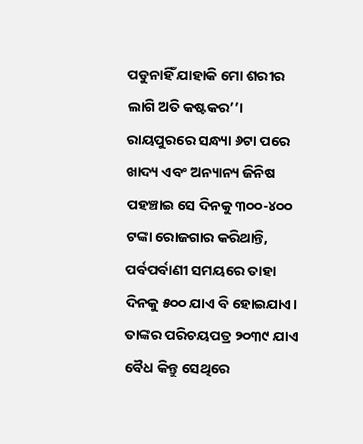ପଡୁନାହିଁ ଯାହାକି ମୋ ଶରୀର ଲାଗି ଅତି କଷ୍ଟକର’’। ରାୟପୁରରେ ସନ୍ଧ୍ୟା ୬ଟା ପରେ ଖାଦ୍ୟ ଏବଂ ଅନ୍ୟାନ୍ୟ ଜିନିଷ ପହଞ୍ଚାଇ ସେ ଦିନକୁ ୩୦୦-୪୦୦ ଟଙ୍କା ରୋଜଗାର କରିଥାନ୍ତି, ପର୍ବପର୍ବାଣୀ ସମୟରେ ତାହା ଦିନକୁ ୫୦୦ ଯାଏ ବି ହୋଇଯାଏ। ତାଙ୍କର ପରିଚୟପତ୍ର ୨୦୩୯ ଯାଏ ବୈଧ କିନ୍ତୁ ସେଥିରେ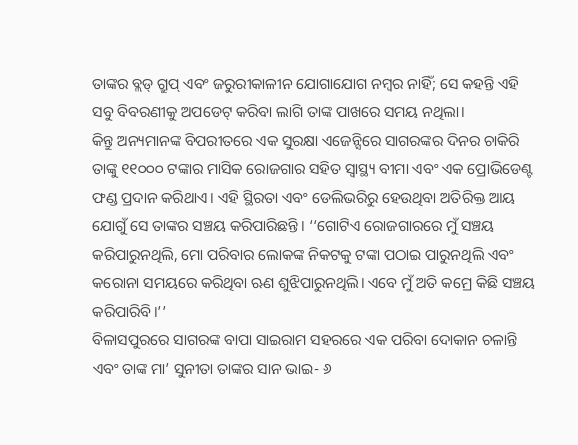ତାଙ୍କର ବ୍ଲଡ୍ ଗ୍ରୁପ୍ ଏବଂ ଜରୁରୀକାଳୀନ ଯୋଗାଯୋଗ ନମ୍ବର ନାହିଁ; ସେ କହନ୍ତି ଏହି ସବୁ ବିବରଣୀକୁ ଅପଡେଟ୍ କରିବା ଲାଗି ତାଙ୍କ ପାଖରେ ସମୟ ନଥିଲା।
କିନ୍ତୁ ଅନ୍ୟମାନଙ୍କ ବିପରୀତରେ ଏକ ସୁରକ୍ଷା ଏଜେନ୍ସିରେ ସାଗରଙ୍କର ଦିନର ଚାକିରି ତାଙ୍କୁ ୧୧୦୦୦ ଟଙ୍କାର ମାସିକ ରୋଜଗାର ସହିତ ସ୍ୱାସ୍ଥ୍ୟ ବୀମା ଏବଂ ଏକ ପ୍ରୋଭିଡେଣ୍ଟ ଫଣ୍ଡ ପ୍ରଦାନ କରିଥାଏ। ଏହି ସ୍ଥିରତା ଏବଂ ଡେଲିଭରିରୁ ହେଉଥିବା ଅତିରିକ୍ତ ଆୟ ଯୋଗୁଁ ସେ ତାଙ୍କର ସଞ୍ଚୟ କରିପାରିଛନ୍ତି। ‘‘ଗୋଟିଏ ରୋଜଗାରରେ ମୁଁ ସଞ୍ଚୟ କରିପାରୁନଥିଲି, ମୋ ପରିବାର ଲୋକଙ୍କ ନିକଟକୁ ଟଙ୍କା ପଠାଇ ପାରୁନଥିଲି ଏବଂ କରୋନା ସମୟରେ କରିଥିବା ଋଣ ଶୁଝିପାରୁନଥିଲି। ଏବେ ମୁଁ ଅତି କମ୍ରେ କିଛି ସଞ୍ଚୟ କରିପାରିବି।’’
ବିଳାସପୁରରେ ସାଗରଙ୍କ ବାପା ସାଇରାମ ସହରରେ ଏକ ପରିବା ଦୋକାନ ଚଳାନ୍ତି ଏବଂ ତାଙ୍କ ମା’ ସୁନୀତା ତାଙ୍କର ସାନ ଭାଇ- ୬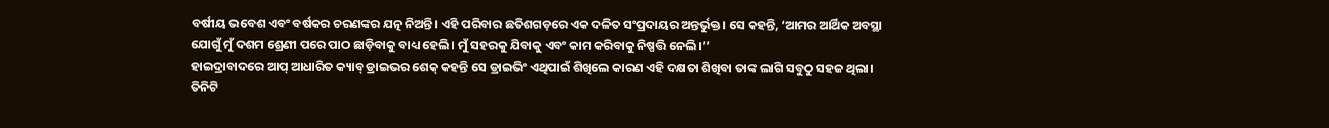ବର୍ଷୀୟ ଭବେଶ ଏବଂ ବର୍ଷକର ଚରଣଙ୍କର ଯତ୍ନ ନିଅନ୍ତି। ଏହି ପରିବାର ଛତିଶଗଡ଼ରେ ଏକ ଦଳିତ ସଂପ୍ରଦାୟର ଅନ୍ତର୍ଭୁକ୍ତ। ସେ କହନ୍ତି, ‘ଆମର ଆର୍ଥିକ ଅବସ୍ଥା ଯୋଗୁଁ ମୁଁ ଦଶମ ଶ୍ରେଣୀ ପରେ ପାଠ ଛାଡ଼ିବାକୁ ବାଧ୍ୟ ହେଲି। ମୁଁ ସହରକୁ ଯିବାକୁ ଏବଂ କାମ କରିବାକୁ ନିଷ୍ପତ୍ତି ନେଲି।’’
ହାଇଦ୍ରାବାଦରେ ଆପ୍ ଆଧାରିତ କ୍ୟାବ୍ ଡ୍ରାଇଭର ଶେକ୍ କହନ୍ତି ସେ ଡ୍ରାଇଭିଂ ଏଥିପାଇଁ ଶିଖିଲେ କାରଣ ଏହି ଦକ୍ଷତା ଶିଖିବା ତାଙ୍କ ଲାଗି ସବୁଠୁ ସହଜ ଥିଲା। ତିନିଟି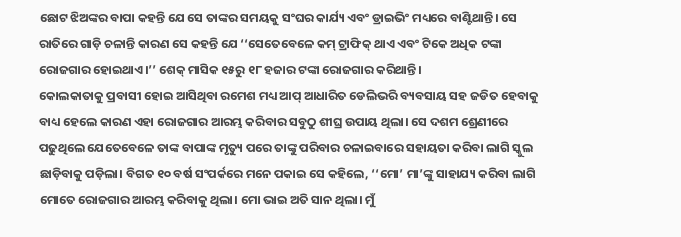ଛୋଟ ଝିଅଙ୍କର ବାପା କହନ୍ତି ଯେ ସେ ତାଙ୍କର ସମୟକୁ ସଂଘର କାର୍ଯ୍ୟ ଏବଂ ଡ୍ରାଇଭିଂ ମଧ୍ୟରେ ବାଣ୍ଟିଥାନ୍ତି। ସେ ରାତିରେ ଗାଡ଼ି ଚଳାନ୍ତି କାରଣ ସେ କହନ୍ତି ଯେ ‘‘ସେତେବେଳେ କମ୍ ଟ୍ରାଫିକ୍ ଥାଏ ଏବଂ ଟିକେ ଅଧିକ ଟଙ୍କା ରୋଜଗାର ହୋଇଥାଏ।’’ ଶେକ୍ ମାସିକ ୧୫ରୁ ୧୮ ହଜାର ଟଙ୍କା ରୋଜଗାର କରିଥାନ୍ତି।
କୋଲକାତାକୁ ପ୍ରବାସୀ ହୋଇ ଆସିଥିବା ରମେଶ ମଧ୍ୟ ଆପ୍ ଆଧାରିତ ଡେଲିଭରି ବ୍ୟବସାୟ ସହ ଜଡିତ ହେବାକୁ ବାଧ୍ୟ ହେଲେ କାରଣ ଏହା ରୋଜଗାର ଆରମ୍ଭ କରିବାର ସବୁଠୁ ଶୀଘ୍ର ଉପାୟ ଥିଲା। ସେ ଦଶମ ଶ୍ରେଣୀରେ ପଢୁଥିଲେ ଯେତେବେଳେ ତାଙ୍କ ବାପାଙ୍କ ମୃତ୍ୟୁ ପରେ ତାଙ୍କୁ ପରିବାର ଚଳାଇବାରେ ସହାୟତା କରିବା ଲାଗି ସ୍କୁଲ ଛାଡ଼ିବାକୁ ପଡ଼ିଲା। ବିଗତ ୧୦ ବର୍ଷ ସଂପର୍କରେ ମନେ ପକାଇ ସେ କହିଲେ, ‘‘ମୋ’ ମା’ଙ୍କୁ ସାହାଯ୍ୟ କରିବା ଲାଗି ମୋତେ ରୋଜଗାର ଆରମ୍ଭ କରିବାକୁ ଥିଲା। ମୋ ଭାଇ ଅତି ସାନ ଥିଲା। ମୁଁ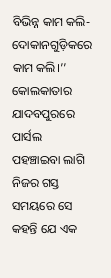ବିଭିନ୍ନ କାମ କଲି- ଦୋକାନଗୁଡ଼ିକରେ କାମ କଲି।’’
କୋଲକାତାର ଯାଦବପୁରରେ ପାର୍ସଲ ପହଞ୍ଚାଇବା ଲାଗି ନିଜର ଗସ୍ତ ସମୟରେ ସେ କହନ୍ତି ଯେ ଏକ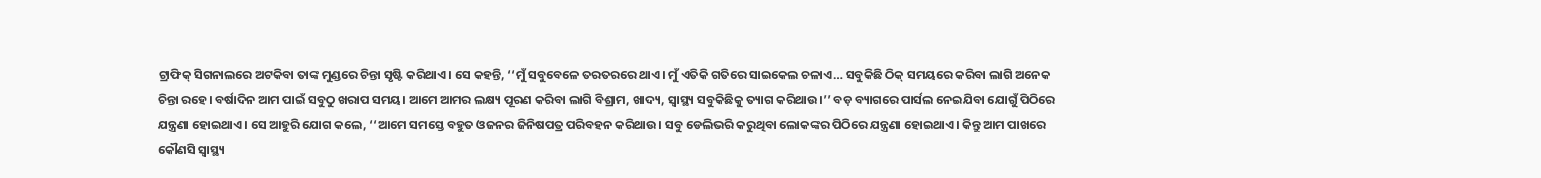ଟ୍ରାଫିକ୍ ସିଗନାଲରେ ଅଟକିବା ତାଙ୍କ ମୁଣ୍ଡରେ ଚିନ୍ତା ସୃଷ୍ଟି କରିଥାଏ। ସେ କହନ୍ତି, ‘‘ମୁଁ ସବୁବେଳେ ତରତରରେ ଥାଏ। ମୁଁ ଏତିକି ଗତିରେ ସାଇକେଲ ଚଳାଏ… ସବୁକିଛି ଠିକ୍ ସମୟରେ କରିବା ଲାଗି ଅନେକ ଚିନ୍ତା ରହେ। ବର୍ଷାଦିନ ଆମ ପାଇଁ ସବୁଠୁ ଖରାପ ସମୟ। ଆମେ ଆମର ଲକ୍ଷ୍ୟ ପୂରଣ କରିବା ଲାଗି ବିଶ୍ରାମ, ଖାଦ୍ୟ, ସ୍ୱାସ୍ଥ୍ୟ ସବୁକିଛିକୁ ତ୍ୟାଗ କରିଥାଉ।’’ ବଡ଼ ବ୍ୟାଗରେ ପାର୍ସଲ ନେଇଯିବା ଯୋଗୁଁ ପିଠିରେ ଯନ୍ତ୍ରଣା ହୋଇଥାଏ। ସେ ଆହୁରି ଯୋଗ କଲେ, ‘‘ଆମେ ସମସ୍ତେ ବହୁତ ଓଜନର ଜିନିଷପତ୍ର ପରିବହନ କରିଥାଉ। ସବୁ ଡେଲିଭରି କରୁଥିବା ଲୋକଙ୍କର ପିଠିରେ ଯନ୍ତ୍ରଣା ହୋଇଥାଏ। କିନ୍ତୁ ଆମ ପାଖରେ କୌଣସି ସ୍ୱାସ୍ଥ୍ୟ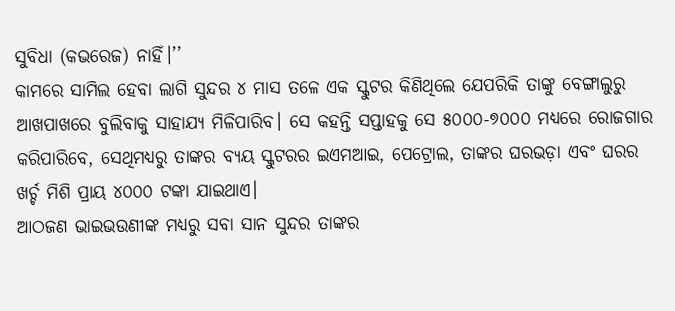ସୁବିଧା (କଭରେଜ) ନାହିଁ।’’
କାମରେ ସାମିଲ ହେବା ଲାଗି ସୁନ୍ଦର ୪ ମାସ ତଳେ ଏକ ସ୍କୁଟର କିଣିଥିଲେ ଯେପରିକି ତାଙ୍କୁ ବେଙ୍ଗାଲୁରୁ ଆଖପାଖରେ ବୁଲିବାକୁ ସାହାଯ୍ୟ ମିଳିପାରିବ। ସେ କହନ୍ତି ସପ୍ତାହକୁ ସେ ୫୦୦୦-୭୦୦୦ ମଧ୍ୟରେ ରୋଜଗାର କରିପାରିବେ, ସେଥିମଧ୍ୟରୁ ତାଙ୍କର ବ୍ୟୟ ସ୍କୁଟରର ଇଏମଆଇ, ପେଟ୍ରୋଲ, ତାଙ୍କର ଘରଭଡ଼ା ଏବଂ ଘରର ଖର୍ଚ୍ଚ ମିଶି ପ୍ରାୟ ୪୦୦୦ ଟଙ୍କା ଯାଇଥାଏ।
ଆଠଜଣ ଭାଇଭଉଣୀଙ୍କ ମଧ୍ୟରୁ ସବା ସାନ ସୁନ୍ଦର ତାଙ୍କର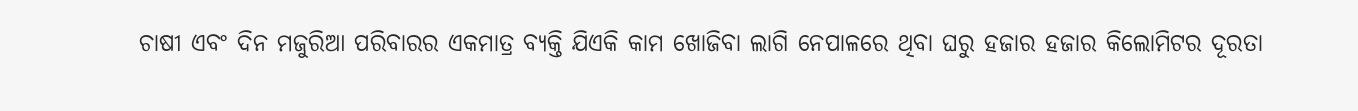ଚାଷୀ ଏବଂ ଦିନ ମଜୁରିଆ ପରିବାରର ଏକମାତ୍ର ବ୍ୟକ୍ତି ଯିଏକି କାମ ଖୋଜିବା ଲାଗି ନେପାଳରେ ଥିବା ଘରୁ ହଜାର ହଜାର କିଲୋମିଟର ଦୂରତା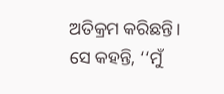ଅତିକ୍ରମ କରିଛନ୍ତି। ସେ କହନ୍ତି, ‘‘ମୁଁ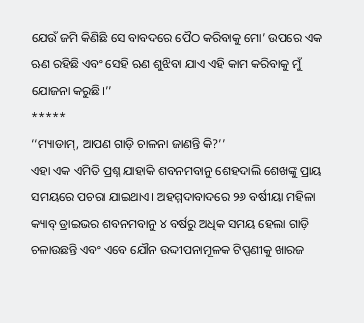ଯେଉଁ ଜମି କିଣିଛି ସେ ବାବଦରେ ପୈଠ କରିବାକୁ ମୋ’ ଉପରେ ଏକ ଋଣ ରହିଛି ଏବଂ ସେହି ଋଣ ଶୁଝିବା ଯାଏ ଏହି କାମ କରିବାକୁ ମୁଁ ଯୋଜନା କରୁଛି।’’
*****
‘‘ମ୍ୟାଡାମ୍, ଆପଣ ଗାଡ଼ି ଚାଳନା ଜାଣନ୍ତି କି?’’
ଏହା ଏକ ଏମିତି ପ୍ରଶ୍ନ ଯାହାକି ଶବନମବାନୁ ଶେହଦାଲି ଶେଖଙ୍କୁ ପ୍ରାୟ ସମୟରେ ପଚରା ଯାଇଥାଏ। ଅହମ୍ମଦାବାଦରେ ୨୬ ବର୍ଷୀୟା ମହିଳା କ୍ୟାବ୍ ଡ୍ରାଇଭର ଶବନମବାନୁ ୪ ବର୍ଷରୁ ଅଧିକ ସମୟ ହେଲା ଗାଡ଼ି ଚଳାଉଛନ୍ତି ଏବଂ ଏବେ ଯୌନ ଉଦ୍ଦୀପନାମୂଳକ ଟିପ୍ପଣୀକୁ ଖାରଜ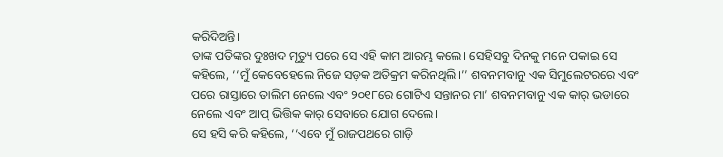କରିଦିଅନ୍ତି।
ତାଙ୍କ ପତିଙ୍କର ଦୁଃଖଦ ମୃତ୍ୟୁ ପରେ ସେ ଏହି କାମ ଆରମ୍ଭ କଲେ। ସେହିସବୁ ଦିନକୁ ମନେ ପକାଇ ସେ କହିଲେ, ‘‘ମୁଁ କେବେହେଲେ ନିଜେ ସଡ଼କ ଅତିକ୍ରମ କରିନଥିଲି।’’ ଶବନମବାନୁ ଏକ ସିମୁଲେଟରରେ ଏବଂ ପରେ ରାସ୍ତାରେ ତାଲିମ ନେଲେ ଏବଂ ୨୦୧୮ରେ ଗୋଟିଏ ସନ୍ତାନର ମା’ ଶବନମବାନୁ ଏକ କାର୍ ଭଡାରେ ନେଲେ ଏବଂ ଆପ୍ ଭିତ୍ତିକ କାର୍ ସେବାରେ ଯୋଗ ଦେଲେ।
ସେ ହସି କରି କହିଲେ, ‘‘ଏବେ ମୁଁ ରାଜପଥରେ ଗାଡ଼ି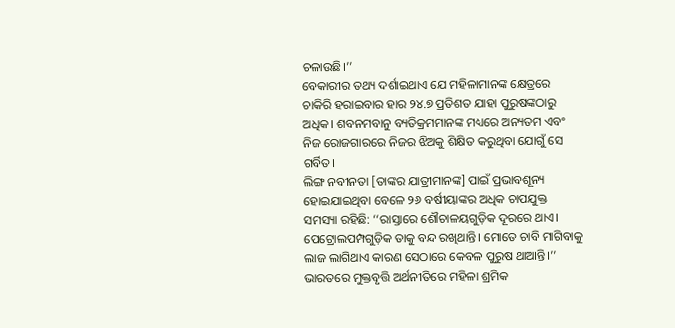ଚଳାଉଛି।’’
ବେକାରୀର ତଥ୍ୟ ଦର୍ଶାଇଥାଏ ଯେ ମହିଳାମାନଙ୍କ କ୍ଷେତ୍ରରେ ଚାକିରି ହରାଇବାର ହାର ୨୪.୭ ପ୍ରତିଶତ ଯାହା ପୁରୁଷଙ୍କଠାରୁ ଅଧିକ। ଶବନମବାନୁ ବ୍ୟତିକ୍ରମମାନଙ୍କ ମଧ୍ୟରେ ଅନ୍ୟତମ ଏବଂ ନିଜ ରୋଜଗାରରେ ନିଜର ଝିଅକୁ ଶିକ୍ଷିତ କରୁଥିବା ଯୋଗୁଁ ସେ ଗର୍ବିତ।
ଲିଙ୍ଗ ନବୀନତା [ତାଙ୍କର ଯାତ୍ରୀମାନଙ୍କ] ପାଇଁ ପ୍ରଭାବଶୂନ୍ୟ ହୋଇଯାଇଥିବା ବେଳେ ୨୬ ବର୍ଷୀୟାଙ୍କର ଅଧିକ ଚାପଯୁକ୍ତ ସମସ୍ୟା ରହିଛି: ‘‘ରାସ୍ତାରେ ଶୌଚାଳୟଗୁଡ଼ିକ ଦୂରରେ ଥାଏ। ପେଟ୍ରୋଲପମ୍ପଗୁଡ଼ିକ ତାକୁ ବନ୍ଦ ରଖିଥାନ୍ତି। ମୋତେ ଚାବି ମାଗିବାକୁ ଲାଜ ଲାଗିଥାଏ କାରଣ ସେଠାରେ କେବଳ ପୁରୁଷ ଥାଆନ୍ତି।’’ ଭାରତରେ ମୁକ୍ତବୃତ୍ତି ଅର୍ଥନୀତିରେ ମହିଳା ଶ୍ରମିକ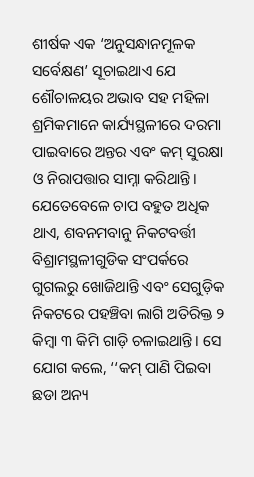ଶୀର୍ଷକ ଏକ ‘ଅନୁସନ୍ଧାନମୂଳକ ସର୍ବେକ୍ଷଣ’ ସୂଚାଇଥାଏ ଯେ ଶୌଚାଳୟର ଅଭାବ ସହ ମହିଳା ଶ୍ରମିକମାନେ କାର୍ଯ୍ୟସ୍ଥଳୀରେ ଦରମା ପାଇବାରେ ଅନ୍ତର ଏବଂ କମ୍ ସୁରକ୍ଷା ଓ ନିରାପତ୍ତାର ସାମ୍ନା କରିଥାନ୍ତି।
ଯେତେବେଳେ ଚାପ ବହୁତ ଅଧିକ ଥାଏ, ଶବନମବାନୁ ନିକଟବର୍ତ୍ତୀ ବିଶ୍ରାମସ୍ଥଳୀଗୁଡିକ ସଂପର୍କରେ ଗୁଗଲରୁ ଖୋଜିଥାନ୍ତି ଏବଂ ସେଗୁଡ଼ିକ ନିକଟରେ ପହଞ୍ଚିବା ଲାଗି ଅତିରିକ୍ତ ୨ କିମ୍ବା ୩ କିମି ଗାଡ଼ି ଚଳାଇଥାନ୍ତି। ସେ ଯୋଗ କଲେ, ‘‘କମ୍ ପାଣି ପିଇବା ଛଡା ଅନ୍ୟ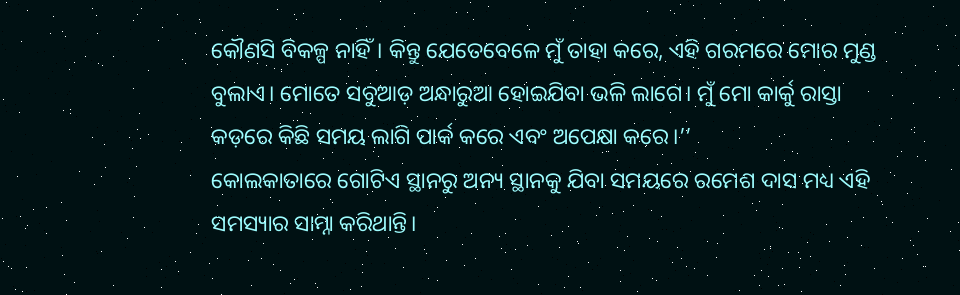କୌଣସି ବିକଳ୍ପ ନାହିଁ। କିନ୍ତୁ ଯେତେବେଳେ ମୁଁ ତାହା କରେ, ଏହି ଗରମରେ ମୋର ମୁଣ୍ଡ ବୁଲାଏ। ମୋତେ ସବୁଆଡ଼ ଅନ୍ଧାରୁଆ ହୋଇଯିବା ଭଳି ଲାଗେ। ମୁଁ ମୋ କାର୍କୁ ରାସ୍ତା କଡ଼ରେ କିଛି ସମୟ ଲାଗି ପାର୍କ କରେ ଏବଂ ଅପେକ୍ଷା କରେ।’’
କୋଲକାତାରେ ଗୋଟିଏ ସ୍ଥାନରୁ ଅନ୍ୟ ସ୍ଥାନକୁ ଯିବା ସମୟରେ ରମେଶ ଦାସ ମଧ୍ୟ ଏହି ସମସ୍ୟାର ସାମ୍ନା କରିଥାନ୍ତି।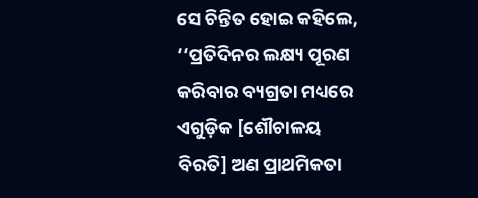ସେ ଚିନ୍ତିତ ହୋଇ କହିଲେ, ‘‘ପ୍ରତିଦିନର ଲକ୍ଷ୍ୟ ପୂରଣ କରିବାର ବ୍ୟଗ୍ରତା ମଧ୍ୟରେ ଏଗୁଡ଼ିକ [ଶୌଚାଳୟ ବିରତି] ଅଣ ପ୍ରାଥମିକତା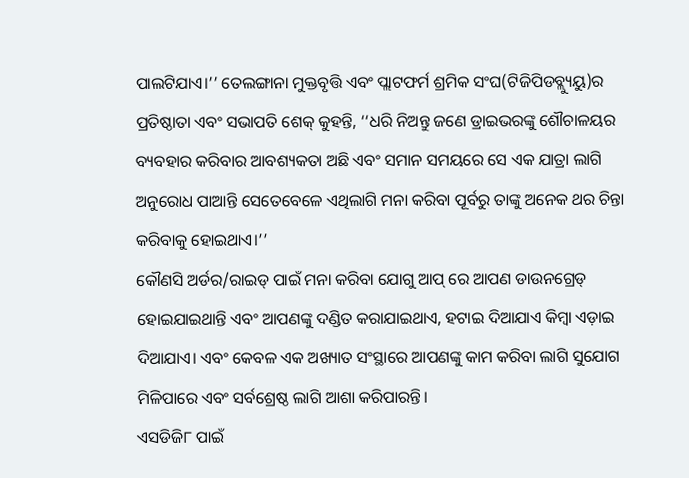ପାଲଟିଯାଏ।’’ ତେଲଙ୍ଗାନା ମୁକ୍ତବୃତ୍ତି ଏବଂ ପ୍ଲାଟଫର୍ମ ଶ୍ରମିକ ସଂଘ(ଟିଜିପିଡବ୍ଲ୍ୟୁୟୁ)ର ପ୍ରତିଷ୍ଠାତା ଏବଂ ସଭାପତି ଶେକ୍ କୁହନ୍ତି, ‘‘ଧରି ନିଅନ୍ତୁ ଜଣେ ଡ୍ରାଇଭରଙ୍କୁ ଶୌଚାଳୟର ବ୍ୟବହାର କରିବାର ଆବଶ୍ୟକତା ଅଛି ଏବଂ ସମାନ ସମୟରେ ସେ ଏକ ଯାତ୍ରା ଲାଗି ଅନୁରୋଧ ପାଆନ୍ତି ସେତେବେଳେ ଏଥିଲାଗି ମନା କରିବା ପୂର୍ବରୁ ତାଙ୍କୁ ଅନେକ ଥର ଚିନ୍ତା କରିବାକୁ ହୋଇଥାଏ।’’
କୌଣସି ଅର୍ଡର/ରାଇଡ୍ ପାଇଁ ମନା କରିବା ଯୋଗୁ ଆପ୍ ରେ ଆପଣ ଡାଉନଗ୍ରେଡ୍ ହୋଇଯାଇଥାନ୍ତି ଏବଂ ଆପଣଙ୍କୁ ଦଣ୍ଡିତ କରାଯାଇଥାଏ, ହଟାଇ ଦିଆଯାଏ କିମ୍ବା ଏଡ଼ାଇ ଦିଆଯାଏ। ଏବଂ କେବଳ ଏକ ଅଖ୍ୟାତ ସଂସ୍ଥାରେ ଆପଣଙ୍କୁ କାମ କରିବା ଲାଗି ସୁଯୋଗ ମିଳିପାରେ ଏବଂ ସର୍ବଶ୍ରେଷ୍ଠ ଲାଗି ଆଶା କରିପାରନ୍ତି।
ଏସଡିଜି୮ ପାଇଁ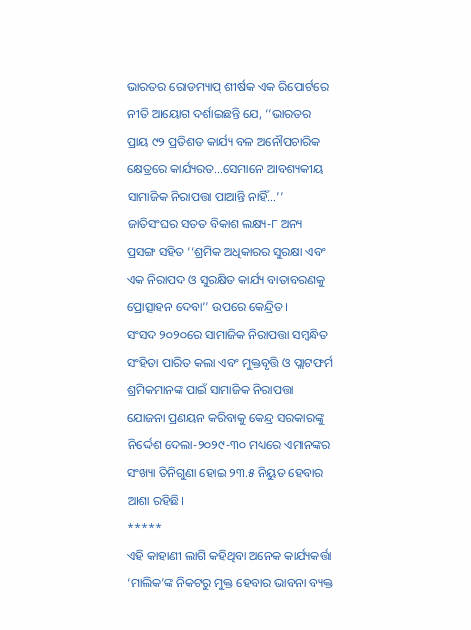ଭାରତର ରୋଡମ୍ୟାପ୍ ଶୀର୍ଷକ ଏକ ରିପୋର୍ଟରେ ନୀତି ଆୟୋଗ ଦର୍ଶାଇଛନ୍ତି ଯେ, ‘‘ଭାରତର ପ୍ରାୟ ୯୨ ପ୍ରତିଶତ କାର୍ଯ୍ୟ ବଳ ଅନୌପଚାରିକ କ୍ଷେତ୍ରରେ କାର୍ଯ୍ୟରତ…ସେମାନେ ଆବଶ୍ୟକୀୟ ସାମାଜିକ ନିରାପତ୍ତା ପାଆନ୍ତି ନାହିଁ…’’ ଜାତିସଂଘର ସତତ ବିକାଶ ଲକ୍ଷ୍ୟ-୮ ଅନ୍ୟ ପ୍ରସଙ୍ଗ ସହିତ ‘‘ଶ୍ରମିକ ଅଧିକାରର ସୁରକ୍ଷା ଏବଂ ଏକ ନିରାପଦ ଓ ସୁରକ୍ଷିତ କାର୍ଯ୍ୟ ବାତାବରଣକୁ ପ୍ରୋତ୍ସାହନ ଦେବା’’ ଉପରେ କେନ୍ଦ୍ରିତ।
ସଂସଦ ୨୦୨୦ରେ ସାମାଜିକ ନିରାପତ୍ତା ସମ୍ବନ୍ଧିତ ସଂହିତା ପାରିତ କଲା ଏବଂ ମୁକ୍ତବୃତ୍ତି ଓ ପ୍ଲାଟଫର୍ମ ଶ୍ରମିକମାନଙ୍କ ପାଇଁ ସାମାଜିକ ନିରାପତ୍ତା ଯୋଜନା ପ୍ରଣୟନ କରିବାକୁ କେନ୍ଦ୍ର ସରକାରଙ୍କୁ ନିର୍ଦ୍ଦେଶ ଦେଲା-୨୦୨୯-୩୦ ମଧ୍ୟରେ ଏମାନଙ୍କର ସଂଖ୍ୟା ତିନିଗୁଣା ହୋଇ ୨୩.୫ ନିୟୁତ ହେବାର ଆଶା ରହିଛି।
*****
ଏହି କାହାଣୀ ଲାଗି କହିଥିବା ଅନେକ କାର୍ଯ୍ୟକର୍ତ୍ତା ‘ମାଲିକ’ଙ୍କ ନିକଟରୁ ମୁକ୍ତ ହେବାର ଭାବନା ବ୍ୟକ୍ତ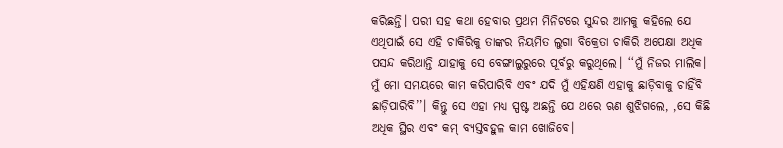କରିଛନ୍ତି। ପରୀ ସହ କଥା ହେବାର ପ୍ରଥମ ମିନିଟରେ ସୁନ୍ଦର ଆମକୁ କହିଲେ ଯେ ଏଥିପାଇଁ ସେ ଏହି ଚାକିରିକୁ ତାଙ୍କର ନିୟମିତ ଲୁଗା ବିକ୍ରେତା ଚାକିରି ଅପେକ୍ଷା ଅଧିକ ପସନ୍ଦ କରିଥାନ୍ତି ଯାହାକୁ ସେ ବେଙ୍ଗାଲୁରୁରେ ପୂର୍ବରୁ କରୁଥିଲେ। ‘‘ମୁଁ ନିଜର ମାଲିକ। ମୁଁ ମୋ ସମୟରେ କାମ କରିପାରିବି ଏବଂ ଯଦି ମୁଁ ଏହିକ୍ଷଣି ଏହାକୁ ଛାଡ଼ିବାକୁ ଚାହିଁବି ଛାଡ଼ିପାରିବି’’। କିନ୍ତୁ ସେ ଏହା ମଧ୍ୟ ସ୍ପଷ୍ଟ ଅଛନ୍ତି ଯେ ଥରେ ଋଣ ଶୁଝିଗଲେ, ,ସେ କିଛି ଅଧିକ ସ୍ଥିର ଏବଂ କମ୍ ବ୍ୟସ୍ତବହୁଳ କାମ ଖୋଜିବେ।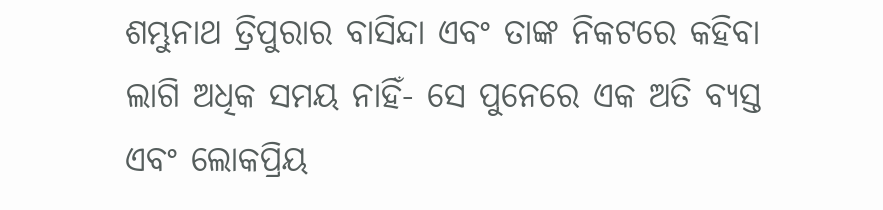ଶମ୍ଭୁନାଥ ତ୍ରିପୁରାର ବାସିନ୍ଦା ଏବଂ ତାଙ୍କ ନିକଟରେ କହିବା ଲାଗି ଅଧିକ ସମୟ ନାହିଁ- ସେ ପୁନେରେ ଏକ ଅତି ବ୍ୟସ୍ତ ଏବଂ ଲୋକପ୍ରିୟ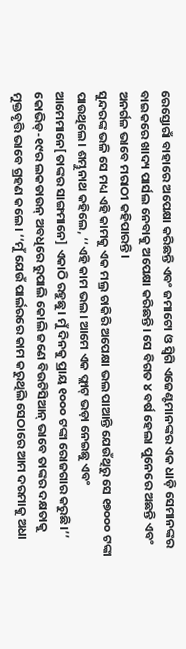ରେସ୍ତୋରାଁ ବାହାରେ ଅପେକ୍ଷା କରିଛନ୍ତି ଏବଂ ଜମାଟୋ ଓ ସ୍ୱିଗି ଏଜେଣ୍ଟମାନଙ୍କର ଏକ ଧାଡ଼ି ସେମାନଙ୍କର ବାଇକରେ ଖାଦ୍ୟ ପାର୍ସଲ ନେବାକୁ ଅପେକ୍ଷା କରିଛନ୍ତି। ସେ ବିଗତ ୪ ବର୍ଷ ହେଲା ପୁନେରେ ଅଛନ୍ତି ଏବଂ ଅନର୍ଗଳ ଭାବେ ମରାଠୀ କହିପାରନ୍ତି।
ସୁନ୍ଦରଙ୍କ ଭଳି ସେ ମଧ୍ୟ ଏହି କାମକୁ ଏକ ମଲ୍ର ଚାକିରି ଅପେକ୍ଷା ଭଲ ପାଆନ୍ତି ଯେଉଁଥିରୁ ସେ ୧୭୦୦୦ ଟଙ୍କା ପାଉଥିଲେ। ଶମ୍ଭୁନାଥ କହିଲେ, ‘‘ଏହି କାମ ଭଲ। ଆମେ ଏକ ଫ୍ଲାଟ୍ ଭଡ଼ା ନେଇଛୁ ଏବଂ ଆମେମାନେ[ତାଙ୍କର ସାଙ୍ଗମାନେ] ଏକାଠି ରହୁଛୁ। ମୁଁ ଦିନକୁ ପ୍ରାୟ ୧୦୦୦ ଟଙ୍କା ରୋଜଗାର କରୁଛି।’’
କୋଭିଡ୍-୧୯ର ଲକଡାଉନ୍ ଅବଧିରେ ରୁପାଲି କୋଲି ଜଣେ ବିଉଟିସିଆନ୍ ଭାବେ ତାଙ୍କର ଦକ୍ଷତାକୁ ମୁକ୍ତବୃତ୍ତି ଭାବେ ଗ୍ରହଣ କଲେ। ‘‘ମୁଁ ଯେଉଁ ପାର୍ଲରରେ କାମ କରୁଥିଲି ସେଠାରେ ଆମ ଦରମାକୁ ଅଧା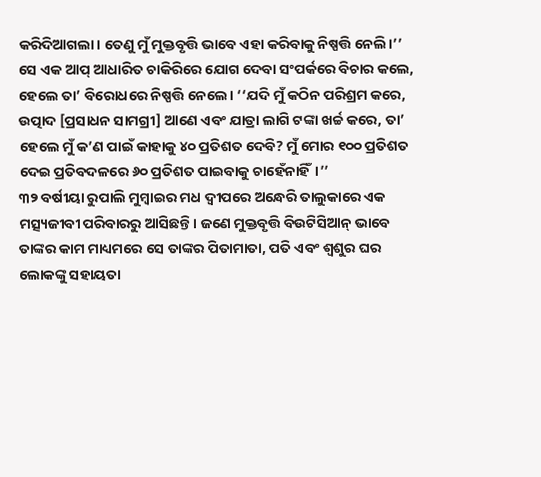କରିଦିଆଗଲା। ତେଣୁ ମୁଁ ମୁକ୍ତବୃତ୍ତି ଭାବେ ଏହା କରିବାକୁ ନିଷ୍ପତ୍ତି ନେଲି।’’ ସେ ଏକ ଆପ୍ ଆଧାରିତ ଚାକିରିରେ ଯୋଗ ଦେବା ସଂପର୍କରେ ବିଚାର କଲେ, ହେଲେ ତା’ ବିରୋଧରେ ନିଷ୍ପତ୍ତି ନେଲେ। ‘‘ଯଦି ମୁଁ କଠିନ ପରିଶ୍ରମ କରେ, ଉତ୍ପାଦ [ପ୍ରସାଧନ ସାମଗ୍ରୀ] ଆଣେ ଏବଂ ଯାତ୍ରା ଲାଗି ଟଙ୍କା ଖର୍ଚ୍ଚ କରେ, ତା’ ହେଲେ ମୁଁ କ’ଣ ପାଇଁ କାହାକୁ ୪୦ ପ୍ରତିଶତ ଦେବି? ମୁଁ ମୋର ୧୦୦ ପ୍ରତିଶତ ଦେଇ ପ୍ରତିବଦଳରେ ୬୦ ପ୍ରତିଶତ ପାଇବାକୁ ଚାହେଁନାହିଁ।’’
୩୨ ବର୍ଷୀୟା ରୁପାଲି ମୁମ୍ବାଇର ମଧ ଦ୍ୱୀପରେ ଅନ୍ଧେରି ତାଲୁକାରେ ଏକ ମତ୍ସ୍ୟଜୀବୀ ପରିବାରରୁ ଆସିଛନ୍ତି। ଜଣେ ମୁକ୍ତବୃତ୍ତି ବିଉଟିସିଆନ୍ ଭାବେ ତାଙ୍କର କାମ ମାଧ୍ୟମରେ ସେ ତାଙ୍କର ପିତାମାତା, ପତି ଏବଂ ଶ୍ୱଶୁର ଘର ଲୋକଙ୍କୁ ସହାୟତା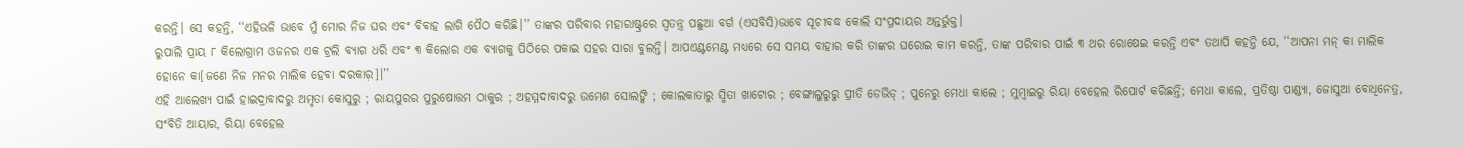କରନ୍ତି। ସେ କହନ୍ତି, ‘‘ଏହିଭଳି ଭାବେ ମୁଁ ମୋର ନିଜ ଘର ଏବଂ ବିବାହ ଲାଗି ପୈଠ କରିଛି।’’ ତାଙ୍କର ପରିବାର ମହାରାଷ୍ଟ୍ରରେ ସ୍ୱତନ୍ତ୍ର ପଛୁଆ ବର୍ଗ (ଏସବିସି)ଭାବେ ସୂଚୀବଦ୍ଧ କୋଲି ସଂପ୍ରଦାୟର ଅନ୍ତର୍ଭୁକ୍ତ।
ରୁପାଲି ପ୍ରାୟ ୮ କିଲୋଗ୍ରାମ ଓଜନର ଏକ ଟ୍ରଲି ବ୍ୟାଗ ଧରି ଏବଂ ୩ କିଲୋର ଏକ ବ୍ୟାଗକୁ ପିଠିରେ ପକାଇ ସହର ସାରା ବୁଲନ୍ତି। ଆପଏଣ୍ଟମେଣ୍ଟ ମଧ୍ୟରେ ସେ ସମୟ ବାହାର କରି ତାଙ୍କର ଘରୋଇ କାମ କରନ୍ତି, ତାଙ୍କ ପରିବାର ପାଇଁ ୩ ଥର ରୋଷେଇ କରନ୍ତି ଏବଂ ତଥାପି କହନ୍ତି ଯେ, ‘‘ଆପନା ମନ୍ କା ମାଲିକ ହୋନେ କା[ଜଣେ ନିଜ ମନର ମାଲିକ ହେବା ଦରକାର଼]।’’
ଏହି ଆଲେଖ୍ୟ ପାଇଁ ହାଇଦ୍ରାବାଦରୁ ଅମୃତା କୋସୁରୁ ; ରାୟପୁରର ପୁରୁଷୋତ୍ତମ ଠାକୁର ; ଅହମ୍ମଦାବାଦରୁ ଉମେଶ ସୋଲଙ୍କି ; କୋଲକାତାରୁ ସ୍ମିତା ଖାଟୋର ; ବେଙ୍ଗାଲୁରୁରୁ ପ୍ରୀତି ଡେଭିଡ୍ ; ପୁନେରୁ ମେଧା କାଲେ ; ମୁମ୍ବାଇରୁ ରିୟା ବେହେଲ ରିପୋର୍ଟ କରିଛନ୍ତି; ମେଧା କାଲେ, ପ୍ରତିଷ୍ଠା ପାଣ୍ଡ୍ୟା, ଜୋସୁଆ ବୋଧିନେତ୍ର, ସଂବିତି ଆୟାର, ରିୟା ବେହେଲ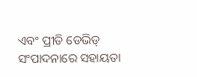ଏବଂ ପ୍ରୀତି ଡେଭିଡ୍ ସଂପାଦନାରେ ସହାୟତା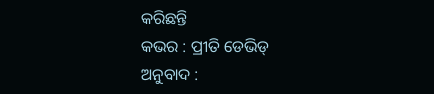କରିଛନ୍ତି
କଭର : ପ୍ରୀତି ଡେଭିଡ୍
ଅନୁବାଦ :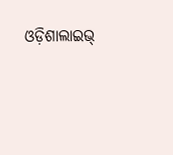ଓଡ଼ିଶାଲାଇଭ୍